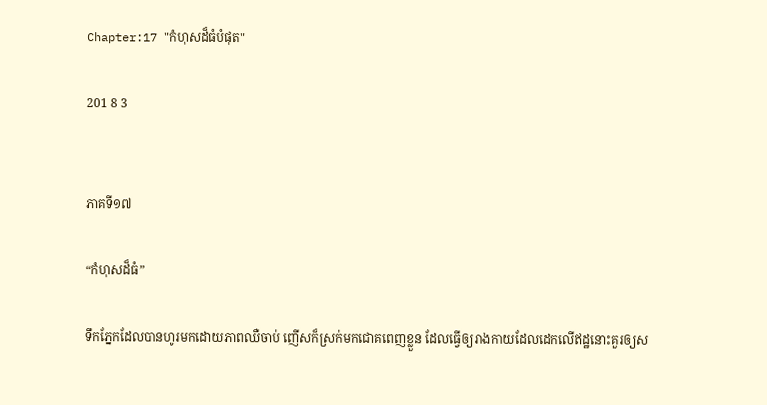Chapter:17 "កំហុសដ៏ធំបំផុត"

201 8 3


ភាគទី១៧

“កំហុសដ៏ធំ”

ទឹកភ្នែកដែលបានហូរមកដោយភាពឈឺចាប់ ញើសក៏ស្រក់មកជោគពេញខ្លួន ដែលធ្វើឲ្យរាងកាយដែលដេកលើឥដ្ឋនោះគួរឲ្យស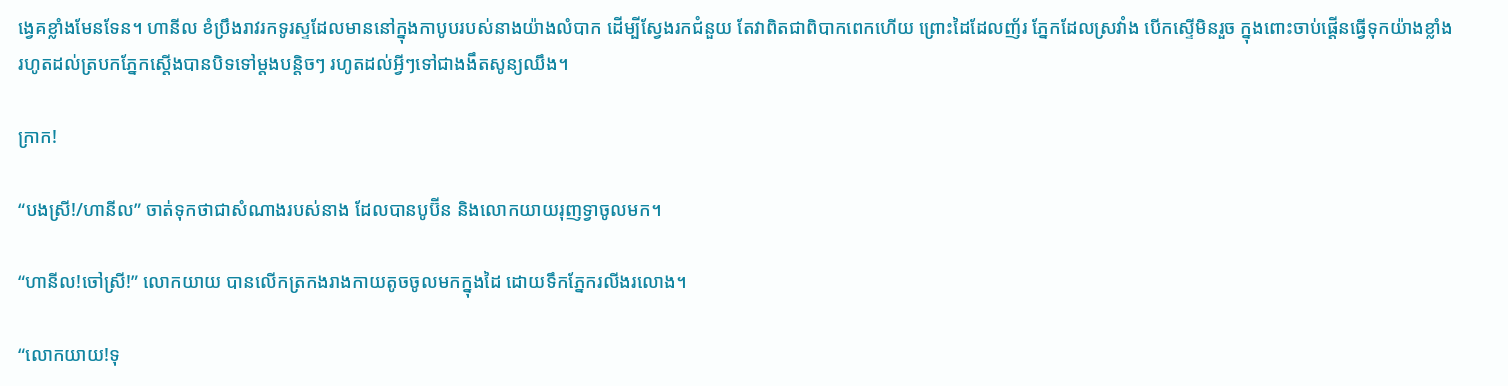ង្វេគខ្លាំងមែនទែន។ ហានីល ខំប្រឹងរាវរកទូរស្ទដែលមាននៅក្នុងកាបូបរបស់នាងយ៉ាងលំបាក ដើម្បីស្វែងរកជំនួយ តែវាពិតជាពិបាកពេកហើយ ព្រោះដៃដែលញ័រ ភ្នែកដែលស្រវាំង បើកស្ទើមិនរួច ក្នុងពោះចាប់ផ្ដើនធ្វើទុកយ៉ាងខ្លាំង រហូតដល់ត្របកភ្នែកស្ដើងបានបិទទៅម្ដងបន្តិចៗ រហូតដល់អ្វីៗទៅជាងងឹតសូន្យឈឹង។

ក្រាក!

“បងស្រី!/ហានីល” ចាត់ទុកថាជាសំណាងរបស់នាង ដែលបានបូប៊ីន និងលោកយាយរុញទ្វាចូលមក។

“ហានីល!ចៅស្រី!” លោកយាយ បានលើកត្រកងរាងកាយតូចចូលមកក្នុងដៃ ដោយទឹកភ្នែករលីងរលោង។

“លោកយាយ!ទុ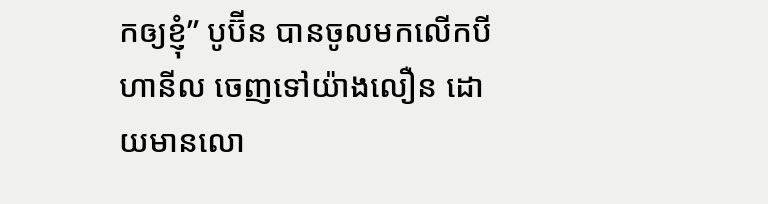កឲ្យខ្ញុំ” បូប៊ីន បានចូលមកលើកបីហានីល ចេញទៅយ៉ាងលឿន ដោយមានលោ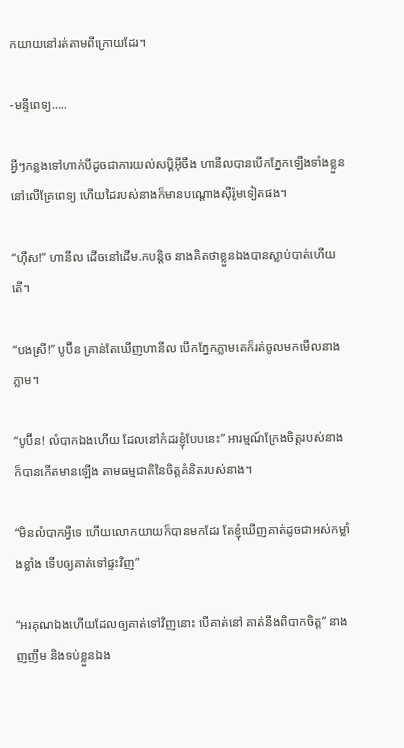កយាយនៅរត់តាមពីក្រោយដែរ។

-មន្ទីពេទ្យ…..

អ្វីៗកន្លងទៅហាក់បីដូចជាការយល់សប្តិអ៊ីចឹង ហានីលបានបើកភ្នែកឡើងទាំងខ្លួននៅលើគ្រែពេទ្យ ហើយដៃរបស់នាងក៏មានបណ្ដោងស៊ឺរ៉ូមទៀតផង។

“ហ៊ឹស!” ហានីល ដើចនៅដើម.កបន្តិច នាងគិតថាខ្លួនឯងបានស្លាប់បាត់ហើយតើ។

“បងស្រី!” បូប៊ីន គ្រាន់តែឃើញហានីល បើកភ្នែកភ្លាមគេក៏រត់ចូលមកមើលនាងភ្លាម។

“បូប៊ីន! លំបាកឯងហើយ ដែលនៅកំដរខ្ញុំបែបនេះ” អារម្មណ៍ក្រែងចិត្តរបស់នាង ក៏បានកើតមានឡើង តាមធម្មជាតិនៃចិត្តគំនិតរបស់នាង។

“មិនលំបាកអ្វីទេ ហើយលោកយាយក៏បានមកដែរ តែខ្ញុំឃើញគាត់ដូចជាអស់កម្លាំងខ្លាំង ទើបឲ្យគាត់ទៅផ្ទះវិញ”

“អរគុណឯងហើយដែលឲ្យគាត់ទៅវិញនោះ បើគាត់នៅ គាត់នឹងពិបាកចិត្ត” នាងញញឹម និងទប់ខ្លួនឯង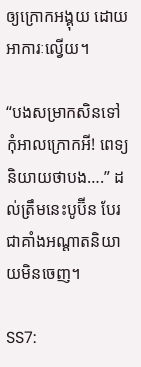ឲ្យក្រោកអង្គុយ ដោយអាការៈល្វើយ។

“បងសម្រាកសិនទៅ កុំអាលក្រោកអី! ពេទ្យនិយាយថាបង….” ដល់ត្រឹមនេះបូប៊ីន បែរជាគាំងអណ្ដាតនិយាយមិនចេញ។

SS7: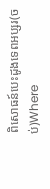ពិសោធន៍បេះដូងទេពអប្សរ(ចប់)Where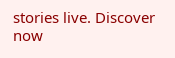stories live. Discover now